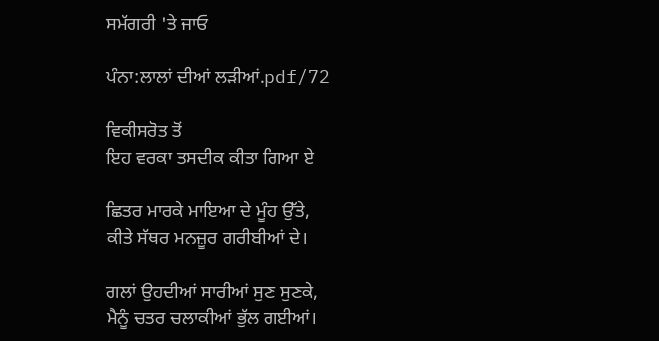ਸਮੱਗਰੀ 'ਤੇ ਜਾਓ

ਪੰਨਾ:ਲਾਲਾਂ ਦੀਆਂ ਲੜੀਆਂ.pdf/72

ਵਿਕੀਸਰੋਤ ਤੋਂ
ਇਹ ਵਰਕਾ ਤਸਦੀਕ ਕੀਤਾ ਗਿਆ ਏ

ਛਿਤਰ ਮਾਰਕੇ ਮਾਇਆ ਦੇ ਮੂੰਹ ਉੱਤੇ,
ਕੀਤੇ ਸੱਥਰ ਮਨਜ਼ੂਰ ਗਰੀਬੀਆਂ ਦੇ।

ਗਲਾਂ ਉਹਦੀਆਂ ਸਾਰੀਆਂ ਸੁਣ ਸੁਣਕੇ,
ਮੈਨੂੰ ਚਤਰ ਚਲਾਕੀਆਂ ਭੁੱਲ ਗਈਆਂ।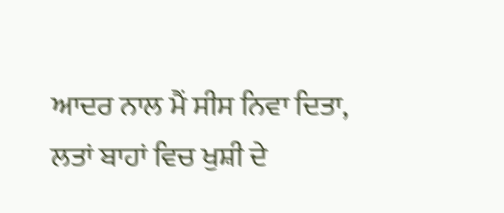ਆਦਰ ਨਾਲ ਮੈਂ ਸੀਸ ਨਿਵਾ ਦਿਤਾ,
ਲਤਾਂ ਬਾਹਾਂ ਵਿਚ ਖੁਸ਼ੀ ਦੇ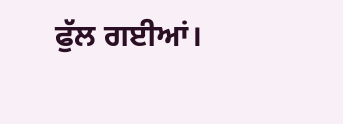ਫੁੱਲ ਗਈਆਂ।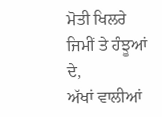ਮੋਤੀ ਖਿਲਰੇ ਜਿਮੀਂ ਤੇ ਹੰਝੂਆਂ ਦੇ,
ਅੱਖਾਂ ਵਾਲੀਆਂ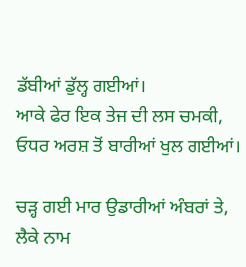ਡੱਬੀਆਂ ਡੁੱਲ੍ਹ ਗਈਆਂ।
ਆਕੇ ਫੇਰ ਇਕ ਤੇਜ ਦੀ ਲਸ ਚਮਕੀ,
ਓਧਰ ਅਰਸ਼ ਤੋਂ ਬਾਰੀਆਂ ਖੁਲ ਗਈਆਂ।

ਚੜ੍ਹ ਗਈ ਮਾਰ ਉਡਾਰੀਆਂ ਅੰਬਰਾਂ ਤੇ,
ਲੈਕੇ ਨਾਮ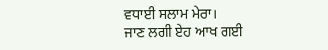ਵਧਾਈ ਸਲਾਮ ਮੇਰਾ।
ਜਾਣ ਲਗੀ ਏਹ ਆਖ ਗਈ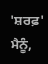'ਸ਼ਰਫ਼' ਮੈਨੂੰ,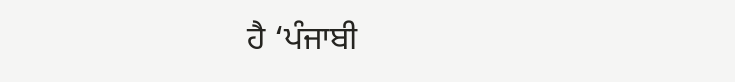ਹੈ ‘ਪੰਜਾਬੀ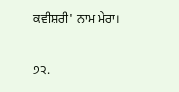ਕਵੀਸ਼ਰੀ' ਨਾਮ ਮੇਰਾ।

੭੨.